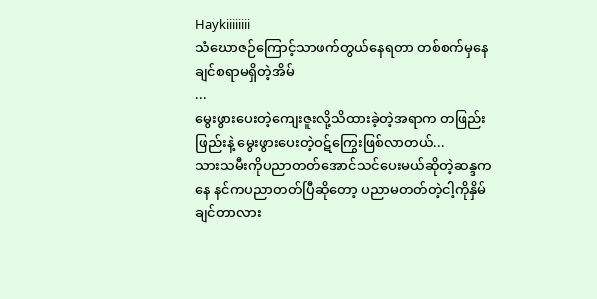Haykiiiiiiii
သံဃောဇဉ်ကြောင့်သာဖက်တွယ်နေရတာ တစ်စက်မှနေချင်စရာမရှိတဲ့အိမ်
...
မွေးဖွားပေးတဲ့ကျေးဇူးလို့သိထားခဲ့တဲ့အရာက တဖြည်းဖြည်းနဲ့ မွေးဖွားပေးတဲ့ဝဋ်ကြွေးဖြစ်လာတယ်...
သားသမီးကိုပညာတတ်အောင်သင်ပေးမယ်ဆိုတဲ့ဆန္ဒကနေ နင်ကပညာတတ်ပြီဆိုတော့ ပညာမတတ်တဲ့ငါ့ကိုနှိမ်ချင်တာလား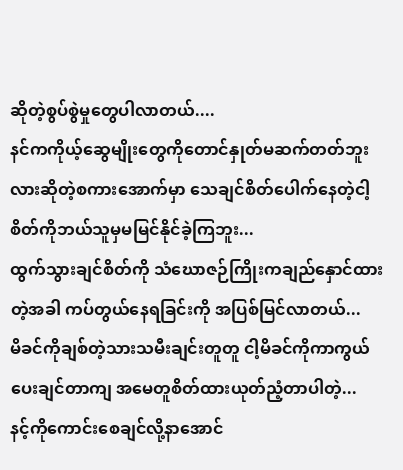ဆိုတဲ့စွပ်စွဲမှုတွေပါလာတယ်....
နင်ကကိုယ့်ဆွေမျိုးတွေကိုတောင်နှုတ်မဆက်တတ်ဘူးလားဆိုတဲ့စကားအောက်မှာ သေချင်စိတ်ပေါက်နေတဲ့ငါ့စိတ်ကိုဘယ်သူမှမမြင်နိုင်ခဲ့ကြဘူး...
ထွက်သွားချင်စိတ်ကို သံဃောဇဉ်ကြိုးကချည်နှောင်ထားတဲ့အခါ ကပ်တွယ်နေရခြင်းကို အပြစ်မြင်လာတယ်...
မိခင်ကိုချစ်တဲ့သားသမီးချင်းတူတူ ငါ့မိခင်ကိုကာကွယ်ပေးချင်တာကျ အမေတူစိတ်ထားယုတ်ညံ့တာပါတဲ့...
နင့်ကိုကောင်းစေချင်လို့နာအောင်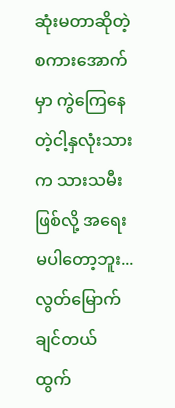ဆုံးမတာဆိုတဲ့စကားအောက်မှာ ကွဲကြေနေတဲ့ငါ့နှလုံးသားက သားသမီးဖြစ်လို့ အရေးမပါတော့ဘူး...
လွတ်မြောက်ချင်တယ် ထွက်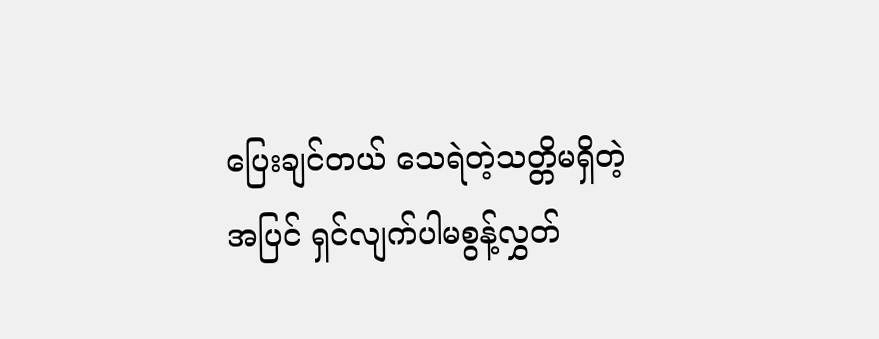ပြေးချင်တယ် သေရဲတဲ့သတ္တိမရှိတဲ့အပြင် ရှင်လျက်ပါမစွန့်လွှတ်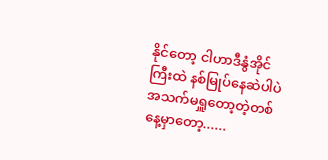နိုင်တော့ ငါဟာဒီနွံအိုင်ကြီးထဲ နစ်မြုပ်နေဆဲပါပဲ
အသက်မရှူတော့တဲ့တစ်နေ့မှာတော့......